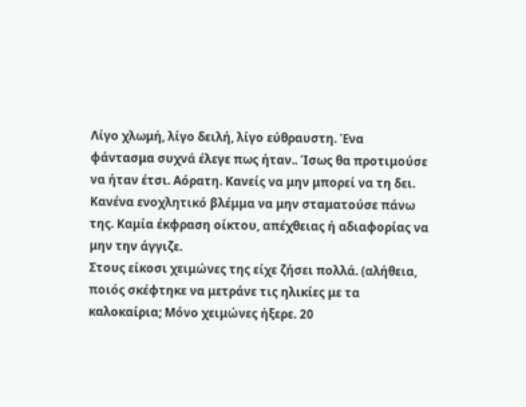Λίγο χλωμή, λίγο δειλή, λίγο εύθραυστη. Ένα φάντασμα συχνά έλεγε πως ήταν.. Ίσως θα προτιμούσε να ήταν έτσι. Αόρατη. Κανείς να μην μπορεί να τη δει. Κανένα ενοχλητικό βλέμμα να μην σταματούσε πάνω της. Καμία έκφραση οίκτου, απέχθειας ή αδιαφορίας να μην την άγγιζε.
Στους είκοσι χειμώνες της είχε ζήσει πολλά. (αλήθεια, ποιός σκέφτηκε να μετράνε τις ηλικίες με τα καλοκαίρια; Μόνο χειμώνες ήξερε. 20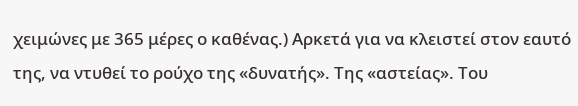χειμώνες με 365 μέρες ο καθένας.) Αρκετά για να κλειστεί στον εαυτό της, να ντυθεί το ρούχο της «δυνατής». Της «αστείας». Του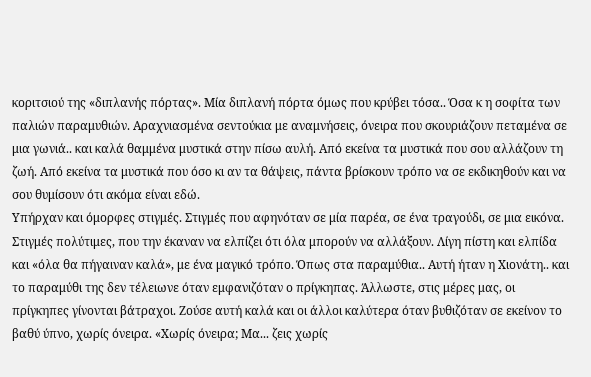κοριτσιού της «διπλανής πόρτας». Μία διπλανή πόρτα όμως που κρύβει τόσα.. Όσα κ η σοφίτα των παλιών παραμυθιών. Αραχνιασμένα σεντούκια με αναμνήσεις, όνειρα που σκουριάζουν πεταμένα σε μια γωνιά.. και καλά θαμμένα μυστικά στην πίσω αυλή. Από εκείνα τα μυστικά που σου αλλάζουν τη ζωή. Από εκείνα τα μυστικά που όσο κι αν τα θάψεις, πάντα βρίσκουν τρόπο να σε εκδικηθούν και να σου θυμίσουν ότι ακόμα είναι εδώ.
Υπήρχαν και όμορφες στιγμές. Στιγμές που αφηνόταν σε μία παρέα, σε ένα τραγούδι, σε μια εικόνα. Στιγμές πολύτιμες, που την έκαναν να ελπίζει ότι όλα μπορούν να αλλάξουν. Λίγη πίστη και ελπίδα και «όλα θα πήγαιναν καλά», με ένα μαγικό τρόπο. Όπως στα παραμύθια.. Αυτή ήταν η Χιονάτη.. και το παραμύθι της δεν τέλειωνε όταν εμφανιζόταν ο πρίγκηπας. Άλλωστε, στις μέρες μας, οι πρίγκηπες γίνονται βάτραχοι. Ζούσε αυτή καλά και οι άλλοι καλύτερα όταν βυθιζόταν σε εκείνον το βαθύ ύπνο, χωρίς όνειρα. «Χωρίς όνειρα; Μα... ζεις χωρίς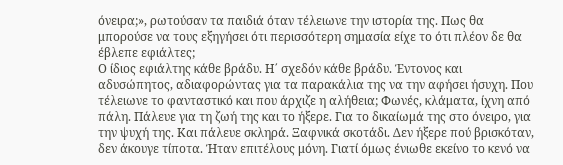όνειρα;», ρωτούσαν τα παιδιά όταν τέλειωνε την ιστορία της. Πως θα μπορούσε να τους εξηγήσει ότι περισσότερη σημασία είχε το ότι πλέον δε θα έβλεπε εφιάλτες;
Ο ίδιος εφιάλτης κάθε βράδυ. Η΄ σχεδόν κάθε βράδυ. Έντονος και αδυσώπητος, αδιαφορώντας για τα παρακάλια της να την αφήσει ήσυχη. Που τέλειωνε το φανταστικό και που άρχιζε η αλήθεια; Φωνές, κλάματα, ίχνη από πάλη. Πάλευε για τη ζωή της και το ήξερε. Για το δικαίωμά της στο όνειρο, για την ψυχή της. Και πάλευε σκληρά. Ξαφνικά σκοτάδι. Δεν ήξερε πού βρισκόταν, δεν άκουγε τίποτα. Ήταν επιτέλους μόνη. Γιατί όμως ένιωθε εκείνο το κενό να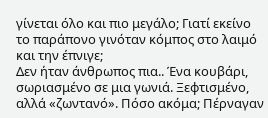γίνεται όλο και πιο μεγάλο; Γιατί εκείνο το παράπονο γινόταν κόμπος στο λαιμό και την έπνιγε;
Δεν ήταν άνθρωπος πια.. Ένα κουβάρι, σωριασμένο σε μια γωνιά. Ξεφτισμένο, αλλά «ζωντανό». Πόσο ακόμα; Πέρναγαν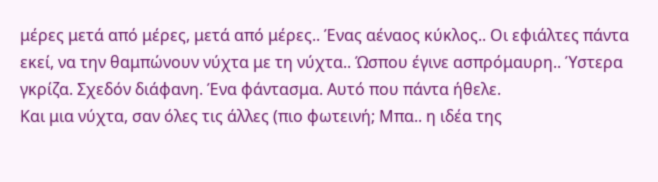μέρες μετά από μέρες, μετά από μέρες.. Ένας αέναος κύκλος.. Οι εφιάλτες πάντα εκεί, να την θαμπώνουν νύχτα με τη νύχτα.. Ώσπου έγινε ασπρόμαυρη.. Ύστερα γκρίζα. Σχεδόν διάφανη. Ένα φάντασμα. Αυτό που πάντα ήθελε.
Και μια νύχτα, σαν όλες τις άλλες (πιο φωτεινή; Μπα.. η ιδέα της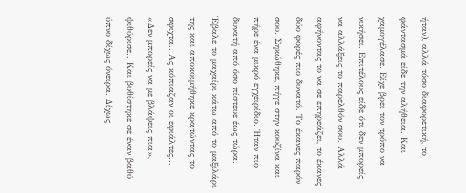ήταν), αλλά τόσο διαφορετική, το φάντασμά είδε την αλήθεια. Και χαμογέλασε. Είχε βρει τον τρόπο να νικήσει. Επιτέλους είδε ότι δεν μπορείς να αλλάξεις το παρελθόν σου. Αλλά αφήνοντας το να σε επηρεάζει, το έκανες δύο φορές πιο δυνατό. Το έκανες παρόν σου. Σηκώθηκε, πήγε στην κουζίνα και πήρε ένα μικρό εγχειρίδιο. Ήταν πιο δυνατή από όσο πίστευε έως τώρα. Έβαλε το μαχαίρι κάτω από το μαξιλάρι της και αποκοιμήθηκε κρατώντας το σφιχτα.. Ας κόπιαζαν οι εφιάλτες...
«Δεν μπορείς να με βλάψεις πια», ψιθύρισε.. Και βυθίστηκε σε έναν βαθύ ύπνο δίχως όνειρα. Δίχως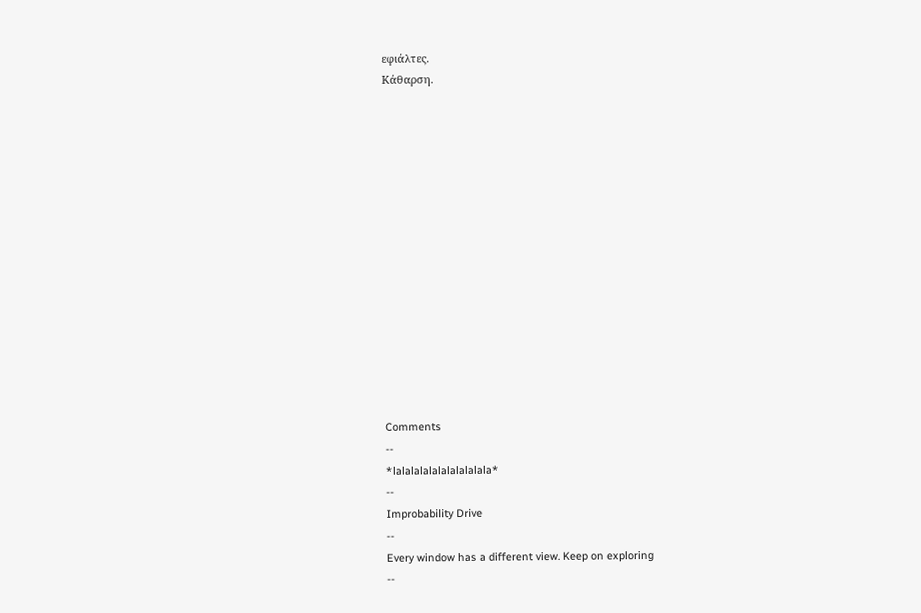εφιάλτες.
Κάθαρση.















Comments
--
*lalalalalalalalalalala*
--
Improbability Drive
--
Every window has a different view. Keep on exploring
--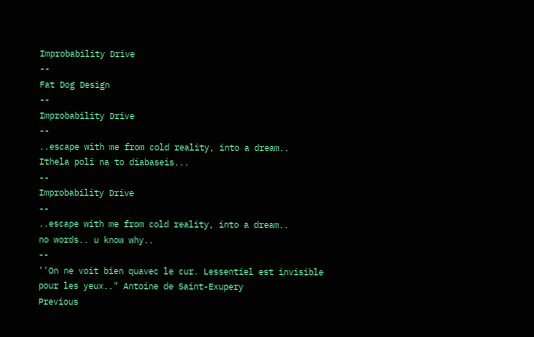Improbability Drive
--
Fat Dog Design
--
Improbability Drive
--
..escape with me from cold reality, into a dream..
Ithela poli na to diabaseis...
--
Improbability Drive
--
..escape with me from cold reality, into a dream..
no words.. u know why..
--
''On ne voit bien quavec le cur. Lessentiel est invisible pour les yeux.." Antoine de Saint-Exupery
Previous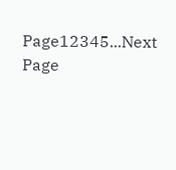Page12345...Next Page